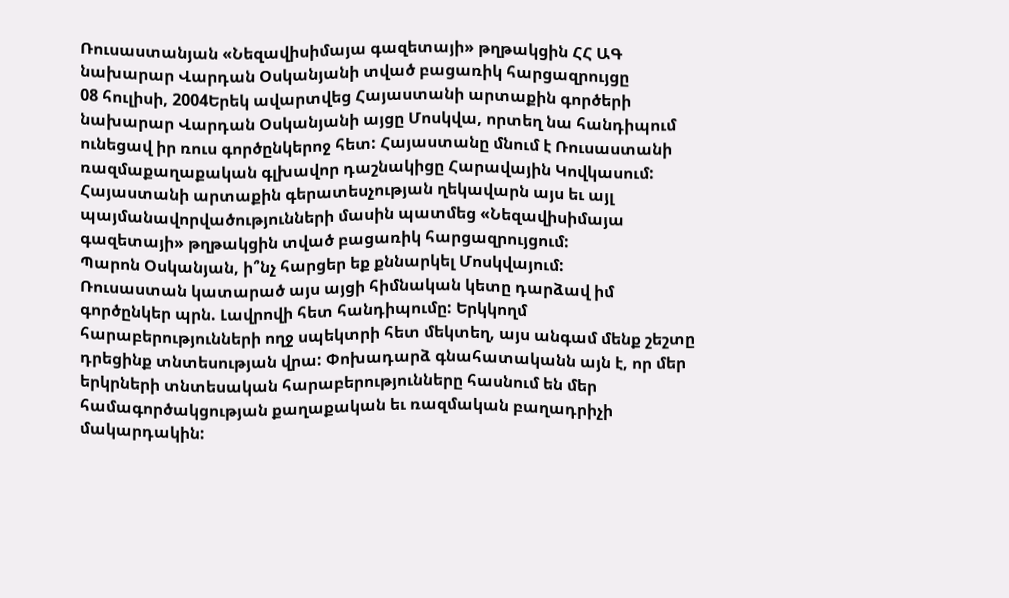Ռուսաստանյան «Նեզավիսիմայա գազետայի» թղթակցին ՀՀ ԱԳ նախարար Վարդան Օսկանյանի տված բացառիկ հարցազրույցը
08 հուլիսի, 2004Երեկ ավարտվեց Հայաստանի արտաքին գործերի նախարար Վարդան Օսկանյանի այցը Մոսկվա, որտեղ նա հանդիպում ունեցավ իր ռուս գործընկերոջ հետ: Հայաստանը մնում է Ռուսաստանի ռազմաքաղաքական գլխավոր դաշնակիցը Հարավային Կովկասում: Հայաստանի արտաքին գերատեսչության ղեկավարն այս եւ այլ պայմանավորվածությունների մասին պատմեց «Նեզավիսիմայա գազետայի» թղթակցին տված բացառիկ հարցազրույցում:
Պարոն Օսկանյան, ի՞նչ հարցեր եք քննարկել Մոսկվայում:
Ռուսաստան կատարած այս այցի հիմնական կետը դարձավ իմ գործընկեր պրն. Լավրովի հետ հանդիպումը: Երկկողմ հարաբերությունների ողջ սպեկտրի հետ մեկտեղ, այս անգամ մենք շեշտը դրեցինք տնտեսության վրա: Փոխադարձ գնահատականն այն է, որ մեր երկրների տնտեսական հարաբերությունները հասնում են մեր համագործակցության քաղաքական եւ ռազմական բաղադրիչի մակարդակին: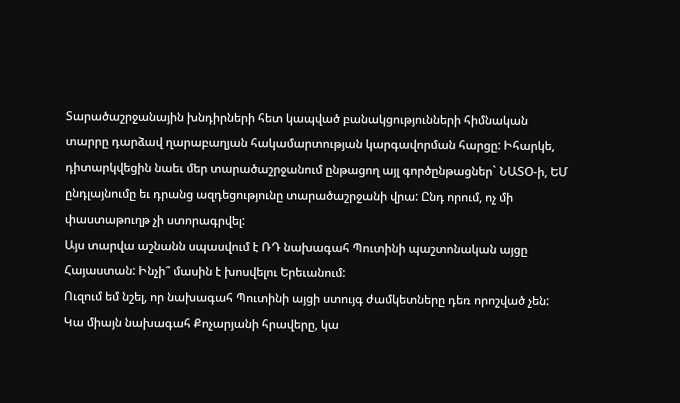Տարածաշրջանային խնդիրների հետ կապված բանակցությունների հիմնական տարրը դարձավ ղարաբաղյան հակամարտության կարգավորման հարցը: Իհարկե, դիտարկվեցին նաեւ մեր տարածաշրջանում ընթացող այլ գործընթացներ` ՆԱՏՕ-ի, ԵՄ ընդլայնումը եւ դրանց ազդեցությունը տարածաշրջանի վրա: Ընդ որում, ոչ մի փաստաթուղթ չի ստորագրվել:
Այս տարվա աշնանն սպասվում է ՌԴ նախագահ Պուտինի պաշտոնական այցը Հայաստան: Ինչի՞ մասին է խոսվելու Երեւանում:
Ուզում եմ նշել, որ նախագահ Պուտինի այցի ստույգ ժամկետները դեռ որոշված չեն: Կա միայն նախագահ Քոչարյանի հրավերը, կա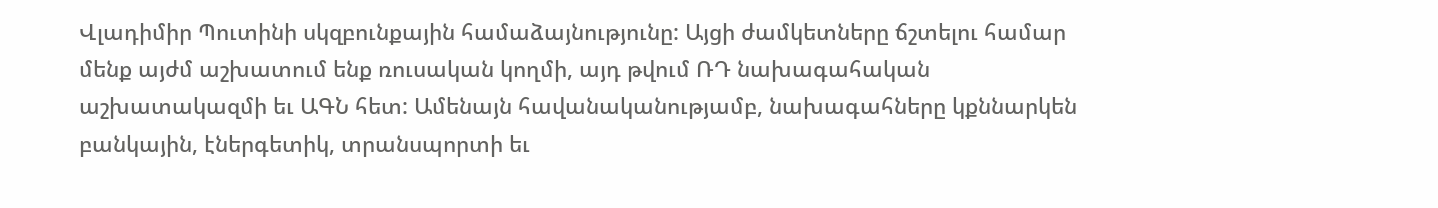Վլադիմիր Պուտինի սկզբունքային համաձայնությունը: Այցի ժամկետները ճշտելու համար մենք այժմ աշխատում ենք ռուսական կողմի, այդ թվում ՌԴ նախագահական աշխատակազմի եւ ԱԳՆ հետ: Ամենայն հավանականությամբ, նախագահները կքննարկեն բանկային, էներգետիկ, տրանսպորտի եւ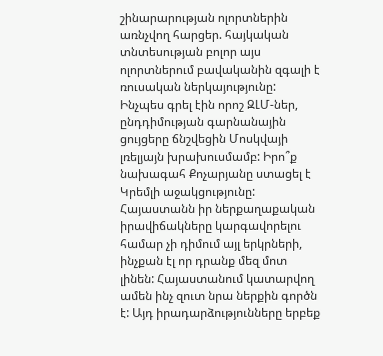շինարարության ոլորտներին առնչվող հարցեր. հայկական տնտեսության բոլոր այս ոլորտներում բավականին զգալի է ռուսական ներկայությունը:
Ինչպես գրել էին որոշ ԶԼՄ-ներ, ընդդիմության գարնանային ցույցերը ճնշվեցին Մոսկվայի լռելյայն խրախուսմամբ: Իրո՞ք նախագահ Քոչարյանը ստացել է Կրեմլի աջակցությունը:
Հայաստանն իր ներքաղաքական իրավիճակները կարգավորելու համար չի դիմում այլ երկրների, ինչքան էլ որ դրանք մեզ մոտ լինեն: Հայաստանում կատարվող ամեն ինչ զուտ նրա ներքին գործն է: Այդ իրադարձությունները երբեք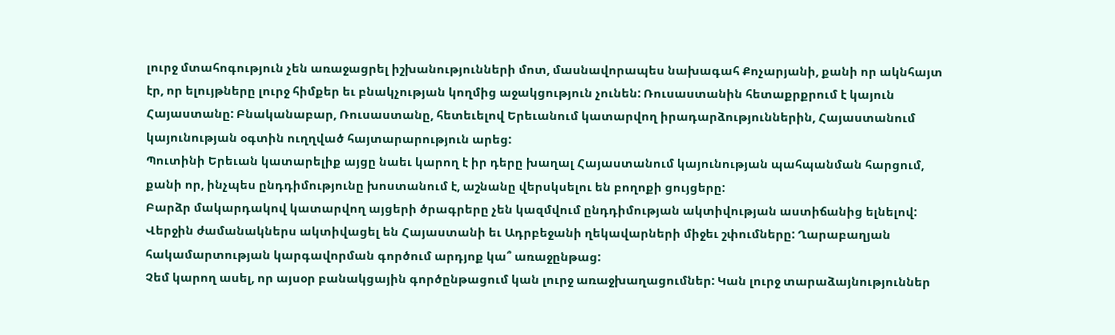լուրջ մտահոգություն չեն առաջացրել իշխանությունների մոտ, մասնավորապես նախագահ Քոչարյանի, քանի որ ակնհայտ էր, որ ելույթները լուրջ հիմքեր եւ բնակչության կողմից աջակցություն չունեն: Ռուսաստանին հետաքրքրում է կայուն Հայաստանը: Բնականաբար, Ռուսաստանը, հետեւելով Երեւանում կատարվող իրադարձություններին, Հայաստանում կայունության օգտին ուղղված հայտարարություն արեց:
Պուտինի Երեւան կատարելիք այցը նաեւ կարող է իր դերը խաղալ Հայաստանում կայունության պահպանման հարցում, քանի որ, ինչպես ընդդիմությունը խոստանում է, աշնանը վերսկսելու են բողոքի ցույցերը:
Բարձր մակարդակով կատարվող այցերի ծրագրերը չեն կազմվում ընդդիմության ակտիվության աստիճանից ելնելով:
Վերջին ժամանակներս ակտիվացել են Հայաստանի եւ Ադրբեջանի ղեկավարների միջեւ շփումները: Ղարաբաղյան հակամարտության կարգավորման գործում արդյոք կա՞ առաջընթաց:
Չեմ կարող ասել, որ այսօր բանակցային գործընթացում կան լուրջ առաջխաղացումներ: Կան լուրջ տարաձայնություններ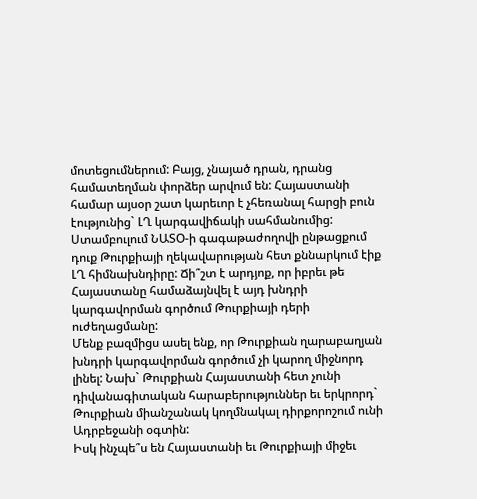մոտեցումներում: Բայց, չնայած դրան, դրանց համատեղման փորձեր արվում են: Հայաստանի համար այսօր շատ կարեւոր է չհեռանալ հարցի բուն էությունից` ԼՂ կարգավիճակի սահմանումից:
Ստամբուլում ՆԱՏՕ-ի գագաթաժողովի ընթացքում դուք Թուրքիայի ղեկավարության հետ քննարկում էիք ԼՂ հիմնախնդիրը: Ճի՞շտ է արդյոք, որ իբրեւ թե Հայաստանը համաձայնվել է այդ խնդրի կարգավորման գործում Թուրքիայի դերի ուժեղացմանը:
Մենք բազմիցս ասել ենք, որ Թուրքիան ղարաբաղյան խնդրի կարգավորման գործում չի կարող միջնորդ լինել: Նախ` Թուրքիան Հայաստանի հետ չունի դիվանագիտական հարաբերություններ եւ երկրորդ` Թուրքիան միանշանակ կողմնակալ դիրքորոշում ունի Ադրբեջանի օգտին:
Իսկ ինչպե՞ս են Հայաստանի եւ Թուրքիայի միջեւ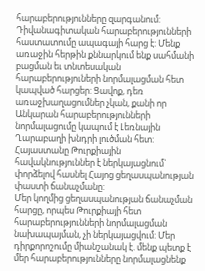հարաբերությունները զարգանում:
Դիվանագիտական հարաբերությունների հաստատումը ապագայի հարց է: Մենք առաջին հերթին քննարկում ենք սահմանի բացման եւ տնտեսական հարաբերություների նորմալացման հետ կապված հարցեր: Ցավոք, դեռ առաջխաղացումներ չկան, քանի որ Անկարան հարաբերությունների նորմալացումը կապում է Լեռնային Ղարաբաղի խնդրի լուծման հետ:
Հայաստանը Թուրքիային հավակնություններ է ներկայացնում` փորձելով հասնել Հայոց ցեղասպանության փաստի ճանաչմանը:
Մեր կողմից ցեղասպանության ճանաչման հարցը, որպես Թուրքիայի հետ հարաբերությունների նորմալացման նախապայման, չի ներկայացվում: Մեր դիրքորոշումը միանշանակ է. մենք պետք է մեր հարաբերությունները նորմալացնենք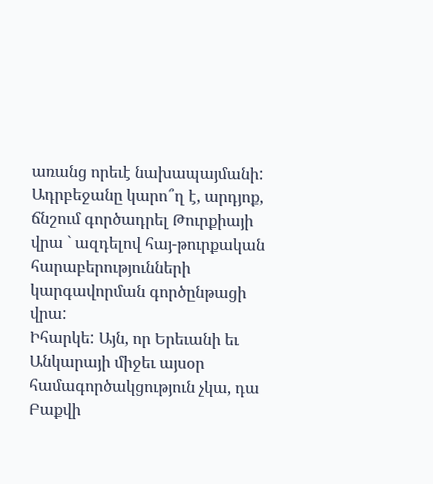առանց որեւէ նախապայմանի:
Ադրբեջանը կարո՞ղ է, արդյոք, ճնշում գործադրել Թուրքիայի վրա ` ազդելով հայ-թուրքական հարաբերությունների կարգավորման գործընթացի վրա:
Իհարկե: Այն, որ Երեւանի եւ Անկարայի միջեւ այսօր համագործակցություն չկա, դա Բաքվի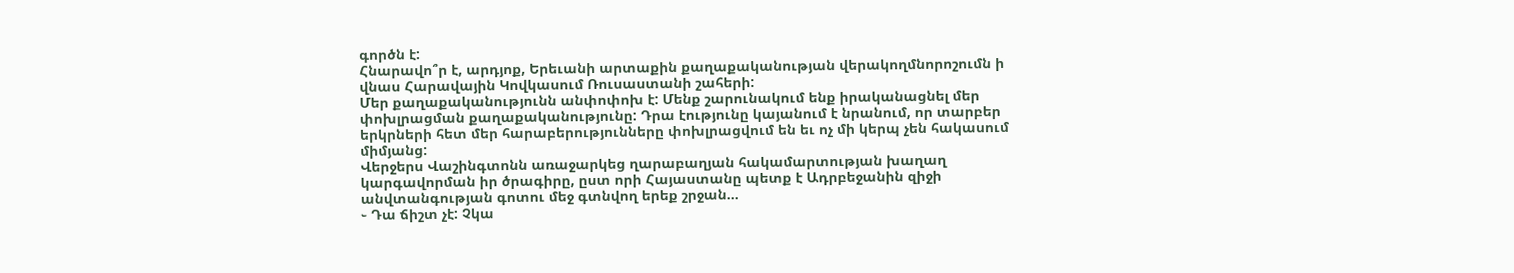գործն է:
Հնարավո՞ր է, արդյոք, Երեւանի արտաքին քաղաքականության վերակողմնորոշումն ի վնաս Հարավային Կովկասում Ռուսաստանի շահերի:
Մեր քաղաքականությունն անփոփոխ է: Մենք շարունակում ենք իրականացնել մեր փոխլրացման քաղաքականությունը: Դրա էությունը կայանում է նրանում, որ տարբեր երկրների հետ մեր հարաբերությունները փոխլրացվում են եւ ոչ մի կերպ չեն հակասում միմյանց:
Վերջերս Վաշինգտոնն առաջարկեց ղարաբաղյան հակամարտության խաղաղ կարգավորման իր ծրագիրը, ըստ որի Հայաստանը պետք է Ադրբեջանին զիջի անվտանգության գոտու մեջ գտնվող երեք շրջան...
֊ Դա ճիշտ չէ: Չկա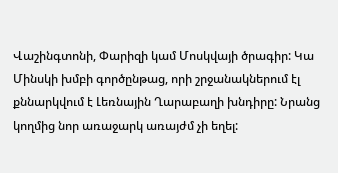Վաշինգտոնի, Փարիզի կամ Մոսկվայի ծրագիր: Կա Մինսկի խմբի գործընթաց, որի շրջանակներում էլ քննարկվում է Լեռնային Ղարաբաղի խնդիրը: Նրանց կողմից նոր առաջարկ առայժմ չի եղել: